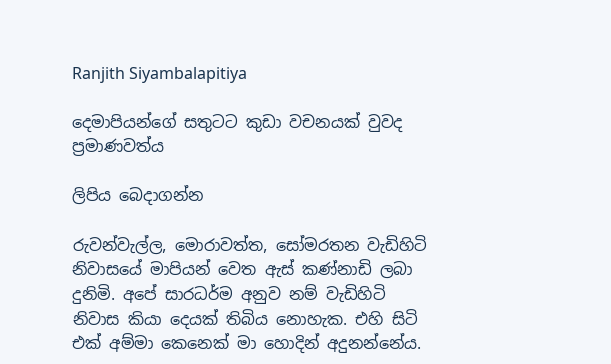Ranjith Siyambalapitiya

දෙමාපියන්ගේ සතුටට කුඩා වචනයක් වුවද ප්‍රමාණවත්ය

ලිපිය බෙදාගන්න

රුවන්වැල්ල, මොරාවත්ත, සෝමරතන වැඩිහිටි නිවාසයේ මාපියන් වෙත ඇස් කණ්නාඩි ලබා දුනිමි. අපේ සාරධර්ම අනුව නම් වැඩිහිටි නිවාස කියා දෙයක් තිබිය නොහැක. එහි සිටි එක් අම්මා කෙනෙක් මා හොදින් අදුනන්නේය.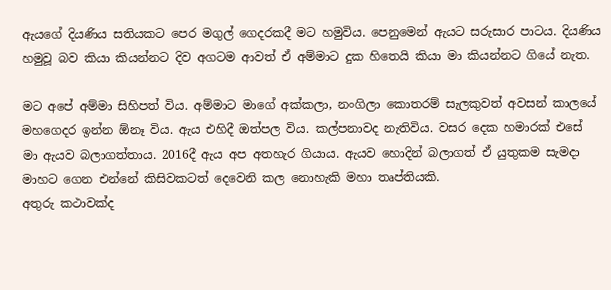ඇයගේ දියණිය සතියකට පෙර මගුල් ගෙදරකදී මට හමුවිය. පෙනුමෙන් ඇයට සරුසාර පාටය. දියණිය හමුවූ බව කියා කියන්නට දිව අගටම ආවත් ඒ අම්මාට දුක හිතෙයි කියා මා කියන්නට ගියේ නැත.

මට අපේ අම්මා සිහිපත් විය. අම්මාට මාගේ අක්කලා, නංගිලා කොතරම් සැලකුවත් අවසන් කාලයේ මහගෙදර ඉන්න ඕනෑ විය. ඇය එහිදී ඔත්පල විය. කල්පනාවද නැතිවිය. වසර දෙක හමාරක් එසේ මා ඇයව බලාගත්තාය. 2016දී ඇය අප අතහැර ගියාය. ඇයව හොදින් බලාගත් ඒ යුතුකම සැමදා මාහට ගෙන එන්නේ කිසිවකටත් දෙවෙනි කල නොහැකි මහා තෘප්තියකි.
අතුරු කථාවක්ද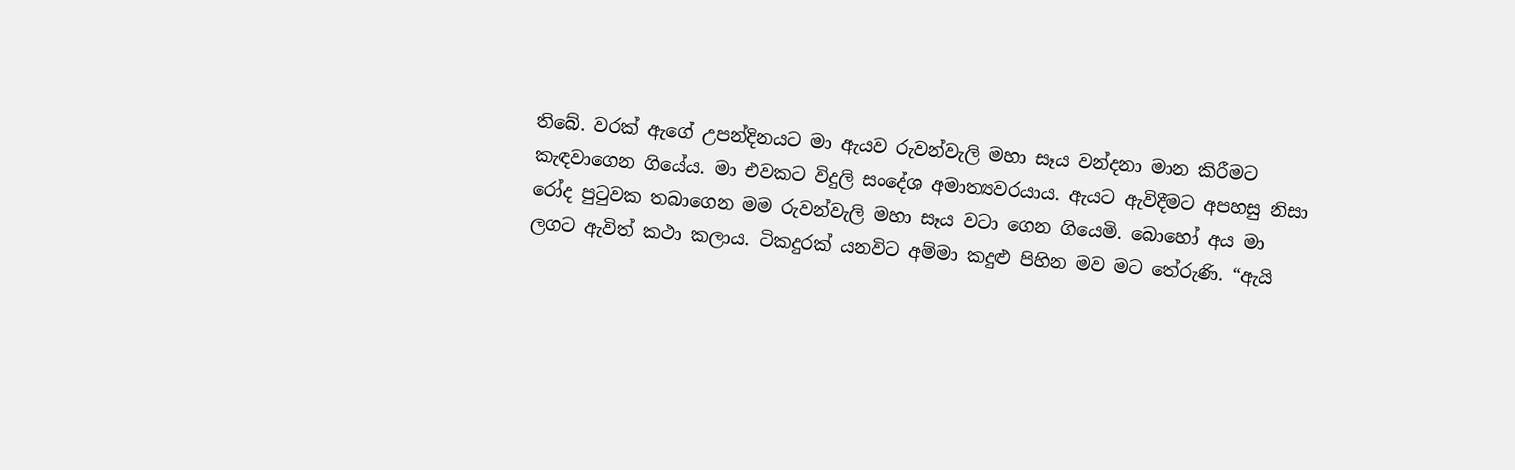තිබේ. වරක් ඇගේ උපන්දිනයට මා ඇයව රුවන්වැලි මහා සෑය වන්දනා මාන කිරීමට කැඳවාගෙන ගියේය. මා එවකට විදුලි සංදේශ අමාත්‍යවරයාය. ඇයට ඇවිදීමට අපහසු නිසා රෝද පුටුවක තබාගෙන මම රුවන්වැලි මහා සෑය වටා ගෙන ගියෙමි. බොහෝ අය මා ලගට ඇවිත් කථා කලාය. ටිකදුරක් යනවිට අම්මා කදුළු පිහින මව මට තේරුණි. “ඇයි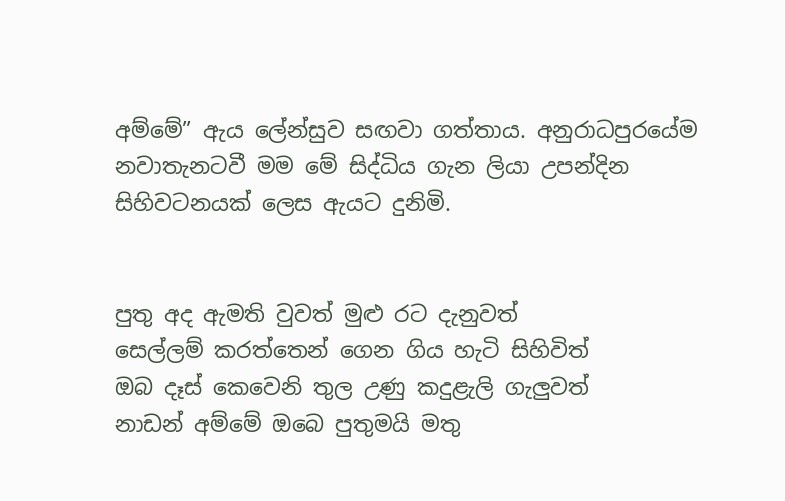අම්මේ” ඇය ලේන්සුව සඟවා ගත්තාය. අනුරාධපුරයේම නවාතැනටවී මම මේ සිද්ධිය ගැන ලියා උපන්දින සිහිවටනයක් ලෙස ඇයට දුනිමි.


පුතු අද ඇමති වුවත් මුළු රට දැනුවත්
සෙල්ලම් කරත්තෙන් ගෙන ගිය හැටි සිහිවිත්
ඔබ දෑස් කෙවෙනි තුල උණු කදුළැලි ගැලුවත්
නාඩන් අම්මේ ඔබෙ පුතුමයි මතු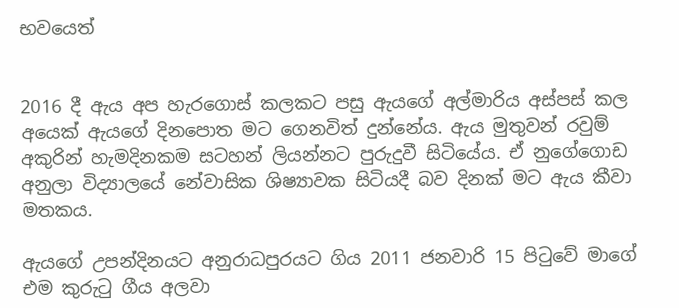භවයෙත්


2016 දී ඇය අප හැරගොස් කලකට පසු ඇයගේ අල්මාරිය අස්පස් කල අයෙක් ඇයගේ දිනපොත මට ගෙනවිත් දුන්නේය. ඇය මුතුවන් රවුම් අකුරින් හැමදිනකම සටහන් ලියන්නට පුරුදුවී සිටියේය. ඒ නුගේගොඩ අනුලා විද්‍යාලයේ නේවාසික ශිෂ්‍යාවක සිටියදී බව දිනක් මට ඇය කීවා මතකය.

ඇයගේ උපන්දිනයට අනුරාධපුරයට ගිය 2011 ජනවාරි 15 පිටුවේ මාගේ එම කුරුටු ගීය අලවා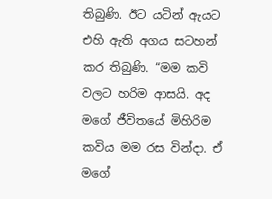තිබුණි. ඊට යටින් ඇයට එහි ඇති අගය සටහන් කර තිබුණි. “මම කවි වලට හරිම ආසයි. අද මගේ ජීවිතයේ මිහිරිම කවිය මම රස වින්දා. ඒ මගේ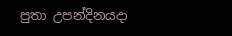පුතා උපන්දිනයදා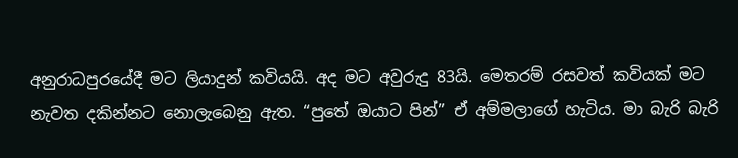අනුරාධපුරයේදී මට ලියාදුන් කවියයි. අද මට අවුරුදු 83යි. මෙතරම් රසවත් කවියක් මට නැවත දකින්නට නොලැබෙනු ඇත. “පුතේ ඔයාට පින්” ඒ අම්මලාගේ හැටිය. මා බැරි බැරි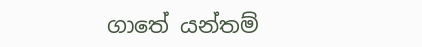ගාතේ යන්තම්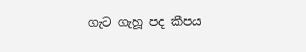ගැට ගැහූ පද කීපය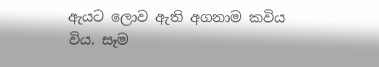ඇයට ලොව ඇති අගනාම කවිය විය. සෑම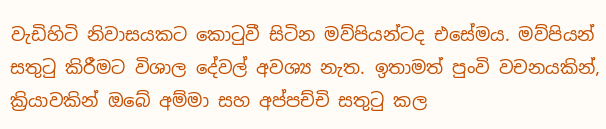වැඩිහිටි නිවාසයකට කොටුවී සිටින මව්පියන්ටද එසේමය. මව්පියන් සතුටු කිරීමට විශාල දේවල් අවශ්‍ය නැත. ඉතාමත් පුංවි වචනයකින්, ක්‍රියාවකින් ඔබේ අම්මා සහ අප්පච්චි සතුටු කල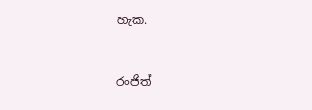හැක.


රංජිත්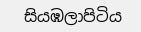සියඹලාපිටිය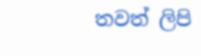තවත් ලිපි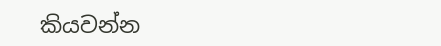කියවන්න